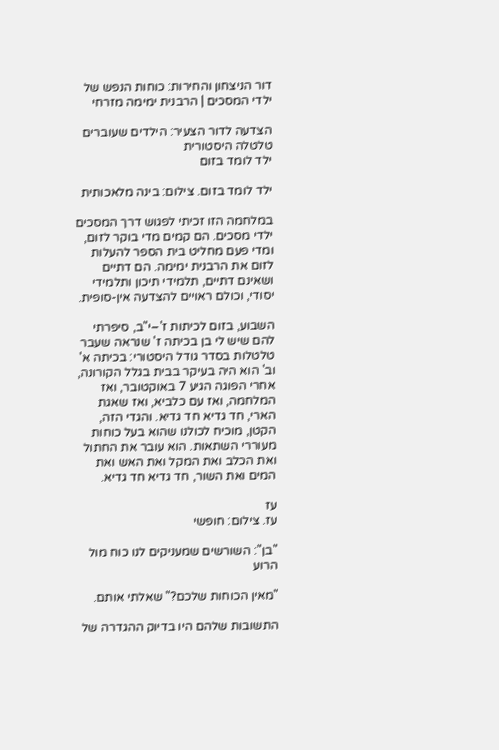דור הניצחון והחירות: כוחות הנפש של ילדי המסכים | הרבנית ימימה מזרחי

הצדעה לדור הצעיר: הילדים שעוברים טלטלה היסטורית
ילד לומד בזום

ילד לומד בזום. צילום: בינה מלאכותית

במלחמה הזו זכיתי לפגוש דרך המסכים ילדי מסכים. הם קמים מדי בוקר לזום, ומדי פעם מחליט בית הספר להעלות לזום את הרבנית ימימה. הם דתיים ושאינם דתיים, תלמידי תיכון ותלמידי יסודי, וכולם ראויים להצדעה אין-סופית.

השבוע, בזום לכיתות ז'–י"ב, סיפרתי להם שיש לי בן בכיתה ז' שנראה שעבר טלטלות בסדר גודל היסטורי: בכיתה א' וב' הוא היה בעיקר בבית בגלל הקורונה, אחרי הפוגה הגיע 7 באוקטובר, ואז המלחמה, ואז עם כלביא, ואז שאגת הארי, חד גדיא חד גדיא. והגדי הזה, הקטן, מוכיח לכולנו שהוא בעל כוחות מעוררי השתאות. הוא עובר את החתול ואת הכלב ואת המקל ואת האש ואת המים ואת השור, חד גדיא חד גדיא.

עז
עז. צילום: חופשי

"בן": השורשים שמעניקים לנו כוח מול הרוע

"מאין הכוחות שלכם?" שאלתי אותם.

התשובות שלהם היו בדיוק ההגדרה של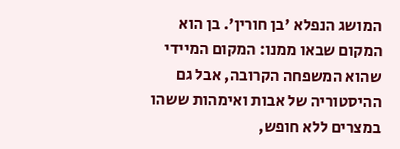המושג הנפלא 'בן חורין'. בן הוא המקום שבאו ממנו: המקום המיידי שהוא המשפחה הקרובה, אבל גם ההיסטוריה של אבות ואימהות ששהו במצרים ללא חופש,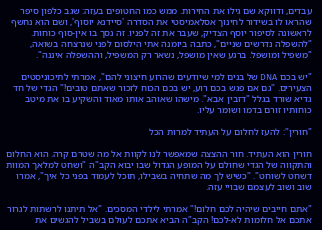עבדים, ודווקא שם גילו את החירות. ממש כמו החטופים בעזה: שגב כלפון סיפר שהראו לו בשידור לחינוך אסלאמיסטי את הסדרה 'סיידנא יוסוף', ושם הוא נחשף לראשונה לסיפור יוסף הצדיק, שעבר את זה לפניו. זה נסך בו אין-סוף כוחות. "להשפלה נדרשים שניים", כתבה ביומנה אתי הילסום לפני שנרצחה בשואה, "משפיל ומושפל. ברגע שאין מושפל, נשאר רק המשפיל, וההשפלה איננה".

"יש בכם DNA של בנים למי שיודעים שהרוע חיצוני להם", אמרתי לתיכוניסטים הצעירים. "גם אם פגש בכם רוע, יש בכם הכוח לזכור שאתם טובים!" הגדי של חד גדיא שורד בגלל "דזבין אבא". מישהו שאוהב אותו מאוד והשקיע בו את מיטב כוחותיו זורם בדמו ושומר עליו.

"חורין": להעז לחלום על העתיד למרות הכל

חורין הוא העתיד. חור ההצצה שמאפשר לנו לקוות אל מה שטרם קרה. הוא החלום והתקווה של הגדי שחולם על המופע הגדול שבו יבוא הקב"ה "ושחט למלאך המוות דשחט לשוחט". "כשיש לך מה שתחיה בשבילו, תוכל לעמוד בפני כל איך", אמרו שוב ושוב לעצמם שבויי עזה.

"אתם חייבים שיהיה לכם חלום!" אמרתי לילדי המסכים. "אל תיתנו לרשתות לגרור אתכם אל חלומות לא-לכם! הקב"ה הביא אתכם לעולם בשביל להגשים את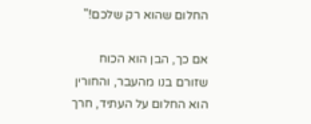החלום שהוא רק שלכם!"

אם כך, הבן הוא הכוח שזורם בנו מהעבר, והחורין הוא החלום על העתיד, חרך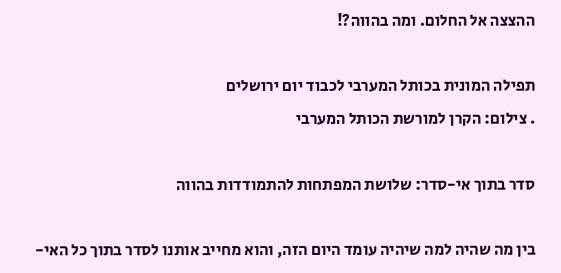ההצצה אל החלום. ומה בהווה?!

תפילה המונית בכותל המערבי לכבוד יום ירושלים
. צילום: הקרן למורשת הכותל המערבי

סדר בתוך אי-סדר: שלושת המפתחות להתמודדות בהווה

בין מה שהיה למה שיהיה עומד היום הזה, והוא מחייב אותנו לסדר בתוך כל האי-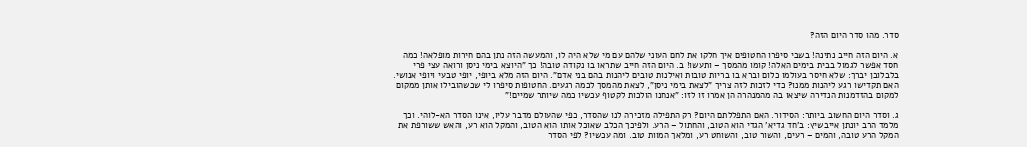סדר. מהו סדר היום הזה?

א. היום הזה חייב נתינה! בשבי סיפרו החטופים איך חלקו את לחם העוני שלהם עם מי שלא היה לו, והמעשה הזה נתן בהם חירות מופלאה! כמה חסד אפשר לגמול בבית בימים האלה! קומו מהמסך – ותעשו! ב. היום הזה חייב שתראו בו נקודה טובה! כך "היוצא בימי ניסן ורואה עצי פרי בלבלובן יברך: שלא חיסר בעולמו כלום וברא בו בריות טובות ואילנות טובים ליהנות בהם בני אדם". היום הזה מלא ביופי, יופי טבעי ויופי אנושי. האם תקדישו רגע ליהנות ממנו? כדי לזכות לזה צריך "לצאת בימי ניסן", לצאת מהמסך לכמה רגעים. החטופות סיפרו לי שכשהובילו אותן ממקום למקום בהזדמנות הנדירה שיצאו בה מהמנהרה הן אמרו זו לזו: "אנחנו הולכות לקטוף עכשיו כמה שיותר שמיים!"

ג. וסדר היום החשוב ביותר: הסידור. האם התפללתם היום? רק התפילה מזכירה לנו שהסדר, כפי שהעולם מדבר עליו, אינו הסדר הא-לוהי. וכך מלמד הרב יונתן אייבשיץ: ב'חד גדיא' הגדי הוא הטוב, והחתול – הרע. ולפיכך הכלב שאוכל אותו הוא הטוב, והמקל הוא רע, והאש ששורפת את המקל הרע טובה, והמים – רעים, והשור טוב, והשוחט רע, ומלאך המוות טוב. ומה עכשיו? לפי הסדר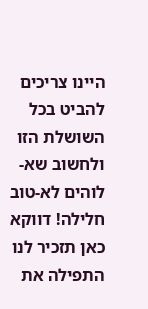היינו צריכים להביט בכל השושלת הזו ולחשוב שא-לוהים לא-טוב חלילה! דווקא כאן תזכיר לנו התפילה את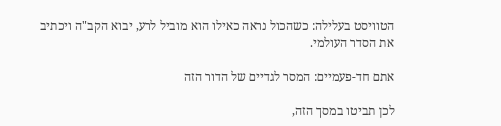הטוויסט בעלילה: כשהכול נראה כאילו הוא מוביל לרע, יבוא הקב"ה ויכתיב את הסדר העולמי.

אתם חד-פעמיים: המסר לגדיים של הדור הזה

לכן תביטו במסך הזה,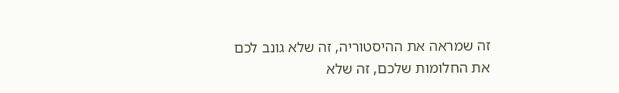זה שמראה את ההיסטוריה, זה שלא גונב לכם את החלומות שלכם, זה שלא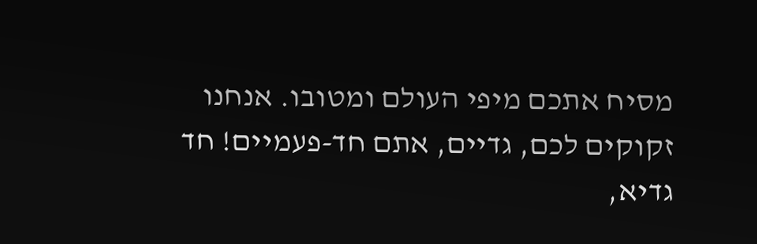מסיח אתכם מיפי העולם ומטובו. אנחנו זקוקים לכם, גדיים, אתם חד-פעמיים! חד גדיא,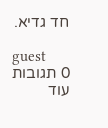חד גדיא.

guest
0 תגובות
עוד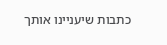כתבות שיעניינו אותך